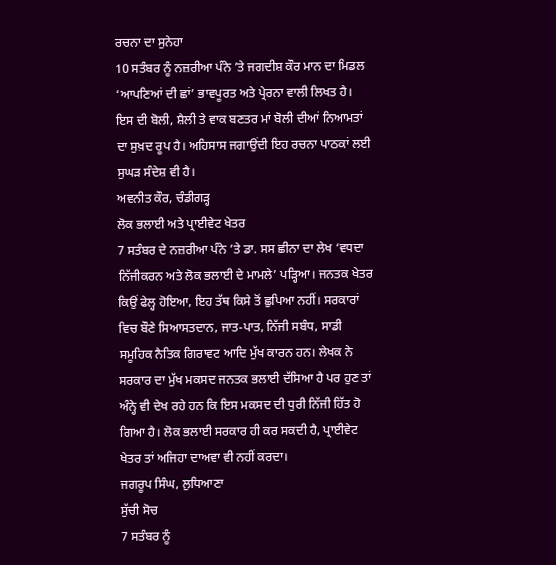ਰਚਨਾ ਦਾ ਸੁਨੇਹਾ
10 ਸਤੰਬਰ ਨੂੰ ਨਜ਼ਰੀਆ ਪੰਨੇ ’ਤੇ ਜਗਦੀਸ਼ ਕੌਰ ਮਾਨ ਦਾ ਮਿਡਲ ‘ਆਪਣਿਆਂ ਦੀ ਛਾਂ’ ਭਾਵਪੂਰਤ ਅਤੇ ਪ੍ਰੇਰਨਾ ਵਾਲੀ ਲਿਖਤ ਹੈ। ਇਸ ਦੀ ਬੋਲੀ, ਸ਼ੈਲੀ ਤੇ ਵਾਕ ਬਣਤਰ ਮਾਂ ਬੋਲੀ ਦੀਆਂ ਨਿਆਮਤਾਂ ਦਾ ਸੁਖ਼ਦ ਰੂਪ ਹੈ। ਅਹਿਸਾਸ ਜਗਾਉਂਦੀ ਇਹ ਰਚਨਾ ਪਾਠਕਾਂ ਲਈ ਸੁਘੜ ਸੰਦੇਸ਼ ਵੀ ਹੈ।
ਅਵਨੀਤ ਕੌਰ, ਚੰਡੀਗੜ੍ਹ
ਲੋਕ ਭਲਾਈ ਅਤੇ ਪ੍ਰਾਈਵੇਟ ਖੇਤਰ
7 ਸਤੰਬਰ ਦੇ ਨਜ਼ਰੀਆ ਪੰਨੇ ’ਤੇ ਡਾ. ਸਸ ਛੀਨਾ ਦਾ ਲੇਖ ‘ਵਧਦਾ ਨਿੱਜੀਕਰਨ ਅਤੇ ਲੋਕ ਭਲਾਈ ਦੇ ਮਾਮਲੇ’ ਪੜ੍ਹਿਆ। ਜਨਤਕ ਖੇਤਰ ਕਿਉਂ ਫੇਲ੍ਹ ਹੋਇਆ, ਇਹ ਤੱਥ ਕਿਸੇ ਤੋਂ ਛੁਪਿਆ ਨਹੀਂ। ਸਰਕਾਰਾਂ ਵਿਚ ਬੌਣੇ ਸਿਆਸਤਦਾਨ, ਜਾਤ-ਪਾਤ, ਨਿੱਜੀ ਸਬੰਧ, ਸਾਡੀ ਸਮੂਹਿਕ ਨੈਤਿਕ ਗਿਰਾਵਟ ਆਦਿ ਮੁੱਖ ਕਾਰਨ ਹਨ। ਲੇਖਕ ਨੇ ਸਰਕਾਰ ਦਾ ਮੁੱਖ ਮਕਸਦ ਜਨਤਕ ਭਲਾਈ ਦੱਸਿਆ ਹੈ ਪਰ ਹੁਣ ਤਾਂ ਅੰਨ੍ਹੇ ਵੀ ਦੇਖ ਰਹੇ ਹਨ ਕਿ ਇਸ ਮਕਸਦ ਦੀ ਧੁਰੀ ਨਿੱਜੀ ਹਿੱਤ ਹੋ ਗਿਆ ਹੈ। ਲੋਕ ਭਲਾਈ ਸਰਕਾਰ ਹੀ ਕਰ ਸਕਦੀ ਹੈ, ਪ੍ਰਾਈਵੇਟ ਖੇਤਰ ਤਾਂ ਅਜਿਹਾ ਦਾਅਵਾ ਵੀ ਨਹੀਂ ਕਰਦਾ।
ਜਗਰੂਪ ਸਿੰਘ, ਲੁਧਿਆਣਾ
ਸੁੱਚੀ ਸੋਚ
7 ਸਤੰਬਰ ਨੂੰ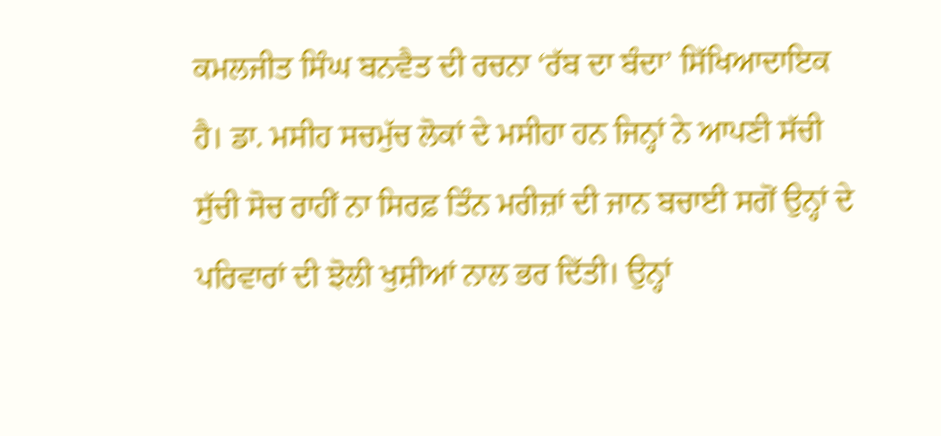ਕਮਲਜੀਤ ਸਿੰਘ ਬਨਵੈਤ ਦੀ ਰਚਨਾ ‘ਰੱਬ ਦਾ ਬੰਦਾ’ ਸਿੱਖਿਆਦਾਇਕ ਹੈ। ਡਾ. ਮਸੀਹ ਸਚਮੁੱਚ ਲੋਕਾਂ ਦੇ ਮਸੀਹਾ ਹਨ ਜਿਨ੍ਹਾਂ ਨੇ ਆਪਣੀ ਸੱਚੀ ਸੁੱਚੀ ਸੋਚ ਰਾਹੀਂ ਨਾ ਸਿਰਫ਼ ਤਿੰਨ ਮਰੀਜ਼ਾਂ ਦੀ ਜਾਨ ਬਚਾਈ ਸਗੋਂ ਉਨ੍ਹਾਂ ਦੇ ਪਰਿਵਾਰਾਂ ਦੀ ਝੋਲੀ ਖੁਸ਼ੀਆਂ ਨਾਲ ਭਰ ਦਿੱਤੀ। ਉਨ੍ਹਾਂ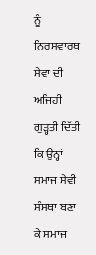ਨੂੰ ਨਿਰਸਵਾਰਥ ਸੇਵਾ ਦੀ ਅਜਿਹੀ ਗੁੜ੍ਹਤੀ ਦਿੱਤੀ ਕਿ ਉਨ੍ਹਾਂ ਸਮਾਜ ਸੇਵੀ ਸੰਸਥਾ ਬਣਾ ਕੇ ਸਮਾਜ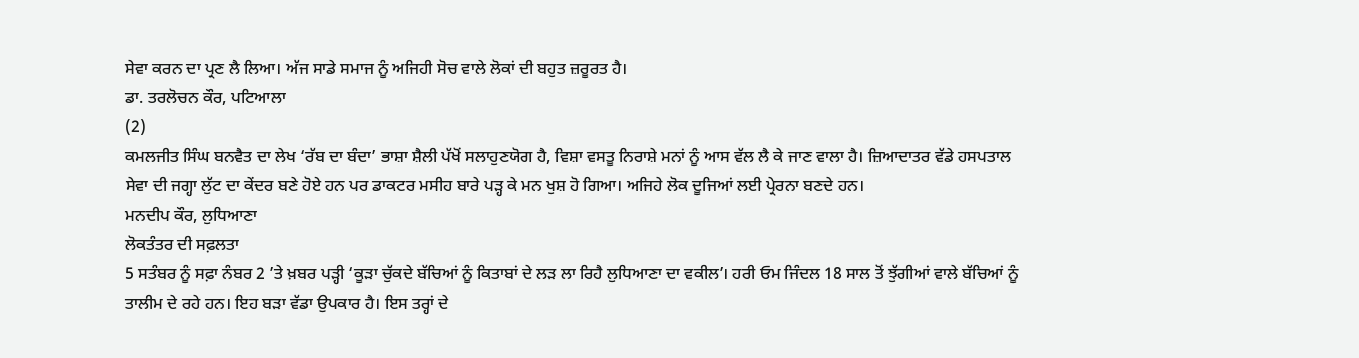ਸੇਵਾ ਕਰਨ ਦਾ ਪ੍ਰਣ ਲੈ ਲਿਆ। ਅੱਜ ਸਾਡੇ ਸਮਾਜ ਨੂੰ ਅਜਿਹੀ ਸੋਚ ਵਾਲੇ ਲੋਕਾਂ ਦੀ ਬਹੁਤ ਜ਼ਰੂਰਤ ਹੈ।
ਡਾ. ਤਰਲੋਚਨ ਕੌਰ, ਪਟਿਆਲਾ
(2)
ਕਮਲਜੀਤ ਸਿੰਘ ਬਨਵੈਤ ਦਾ ਲੇਖ ‘ਰੱਬ ਦਾ ਬੰਦਾ’ ਭਾਸ਼ਾ ਸ਼ੈਲੀ ਪੱਖੋਂ ਸਲਾਹੁਣਯੋਗ ਹੈ, ਵਿਸ਼ਾ ਵਸਤੂ ਨਿਰਾਸ਼ੇ ਮਨਾਂ ਨੂੰ ਆਸ ਵੱਲ ਲੈ ਕੇ ਜਾਣ ਵਾਲਾ ਹੈ। ਜ਼ਿਆਦਾਤਰ ਵੱਡੇ ਹਸਪਤਾਲ ਸੇਵਾ ਦੀ ਜਗ੍ਹਾ ਲੁੱਟ ਦਾ ਕੇਂਦਰ ਬਣੇ ਹੋਏ ਹਨ ਪਰ ਡਾਕਟਰ ਮਸੀਹ ਬਾਰੇ ਪੜ੍ਹ ਕੇ ਮਨ ਖੁਸ਼ ਹੋ ਗਿਆ। ਅਜਿਹੇ ਲੋਕ ਦੂਜਿਆਂ ਲਈ ਪ੍ਰੇਰਨਾ ਬਣਦੇ ਹਨ।
ਮਨਦੀਪ ਕੌਰ, ਲੁਧਿਆਣਾ
ਲੋਕਤੰਤਰ ਦੀ ਸਫ਼ਲਤਾ
5 ਸਤੰਬਰ ਨੂੰ ਸਫ਼ਾ ਨੰਬਰ 2 ’ਤੇ ਖ਼ਬਰ ਪੜ੍ਹੀ ‘ਕੂੜਾ ਚੁੱਕਦੇ ਬੱਚਿਆਂ ਨੂੰ ਕਿਤਾਬਾਂ ਦੇ ਲੜ ਲਾ ਰਿਹੈ ਲੁਧਿਆਣਾ ਦਾ ਵਕੀਲ’। ਹਰੀ ਓਮ ਜਿੰਦਲ 18 ਸਾਲ ਤੋਂ ਝੁੱਗੀਆਂ ਵਾਲੇ ਬੱਚਿਆਂ ਨੂੰ ਤਾਲੀਮ ਦੇ ਰਹੇ ਹਨ। ਇਹ ਬੜਾ ਵੱਡਾ ਉਪਕਾਰ ਹੈ। ਇਸ ਤਰ੍ਹਾਂ ਦੇ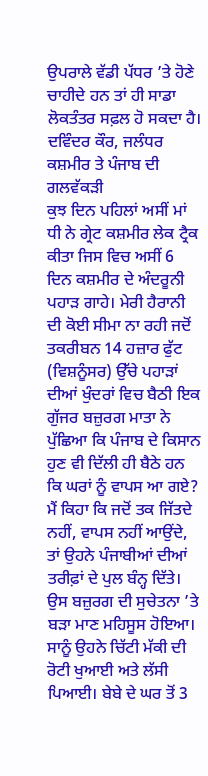ਉਪਰਾਲੇ ਵੱਡੀ ਪੱਧਰ ’ਤੇ ਹੋਣੇ ਚਾਹੀਦੇ ਹਨ ਤਾਂ ਹੀ ਸਾਡਾ ਲੋਕਤੰਤਰ ਸਫ਼ਲ ਹੋ ਸਕਦਾ ਹੈ।
ਦਵਿੰਦਰ ਕੌਰ, ਜਲੰਧਰ
ਕਸ਼ਮੀਰ ਤੇ ਪੰਜਾਬ ਦੀ ਗਲਵੱਕੜੀ
ਕੁਝ ਦਿਨ ਪਹਿਲਾਂ ਅਸੀਂ ਮਾਂ ਧੀ ਨੇ ਗ੍ਰੇਟ ਕਸ਼ਮੀਰ ਲੇਕ ਟ੍ਰੈਕ ਕੀਤਾ ਜਿਸ ਵਿਚ ਅਸੀਂ 6 ਦਿਨ ਕਸ਼ਮੀਰ ਦੇ ਅੰਦਰੂਨੀ ਪਹਾੜ ਗਾਹੇ। ਮੇਰੀ ਹੈਰਾਨੀ ਦੀ ਕੋਈ ਸੀਮਾ ਨਾ ਰਹੀ ਜਦੋਂ ਤਕਰੀਬਨ 14 ਹਜ਼ਾਰ ਫੁੱਟ (ਵਿਸ਼ਨੂੰਸਰ) ਉੱਚੇ ਪਹਾੜਾਂ ਦੀਆਂ ਖੁੰਦਰਾਂ ਵਿਚ ਬੈਠੀ ਇਕ ਗੁੱਜਰ ਬਜ਼ੁਰਗ ਮਾਤਾ ਨੇ ਪੁੱਛਿਆ ਕਿ ਪੰਜਾਬ ਦੇ ਕਿਸਾਨ ਹੁਣ ਵੀ ਦਿੱਲੀ ਹੀ ਬੈਠੇ ਹਨ ਕਿ ਘਰਾਂ ਨੂੰ ਵਾਪਸ ਆ ਗਏ? ਮੈਂ ਕਿਹਾ ਕਿ ਜਦੋਂ ਤਕ ਜਿੱਤਦੇ ਨਹੀਂ, ਵਾਪਸ ਨਹੀਂ ਆਉਂਦੇ, ਤਾਂ ਉਹਨੇ ਪੰਜਾਬੀਆਂ ਦੀਆਂ ਤਰੀਫ਼ਾਂ ਦੇ ਪੁਲ ਬੰਨ੍ਹ ਦਿੱਤੇ। ਉਸ ਬਜ਼ੁਰਗ ਦੀ ਸੁਚੇਤਨਾ ’ਤੇ ਬੜਾ ਮਾਣ ਮਹਿਸੂਸ ਹੋਇਆ। ਸਾਨੂੰ ਉਹਨੇ ਚਿੱਟੀ ਮੱਕੀ ਦੀ ਰੋਟੀ ਖੁਆਈ ਅਤੇ ਲੱਸੀ ਪਿਆਈ। ਬੇਬੇ ਦੇ ਘਰ ਤੋਂ 3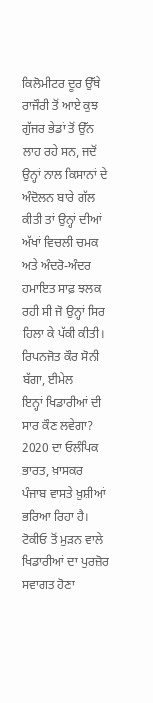ਕਿਲੋਮੀਟਰ ਦੂਰ ਉੱਥੇ ਰਾਜੌਰੀ ਤੋਂ ਆਏ ਕੁਝ ਗੁੱਜਰ ਭੇਡਾਂ ਤੋਂ ਉੱਨ ਲਾਹ ਰਹੇ ਸਨ, ਜਦੋਂ ਉਨ੍ਹਾਂ ਨਾਲ ਕਿਸਾਨਾਂ ਦੇ ਅੰਦੋਲਨ ਬਾਰੇ ਗੱਲ ਕੀਤੀ ਤਾਂ ਉਨ੍ਹਾਂ ਦੀਆਂ ਅੱਖਾਂ ਵਿਚਲੀ ਚਮਕ ਅਤੇ ਅੰਦਰੋ-ਅੰਦਰ ਹਮਾਇਤ ਸਾਫ਼ ਝਲਕ ਰਹੀ ਸੀ ਜੋ ਉਨ੍ਹਾਂ ਸਿਰ ਹਿਲਾ ਕੇ ਪੱਕੀ ਕੀਤੀ।
ਰਿਪਨਜੋਤ ਕੌਰ ਸੋਨੀ ਬੱਗਾ, ਈਮੇਲ
ਇਨ੍ਹਾਂ ਖਿਡਾਰੀਆਂ ਦੀ ਸਾਰ ਕੌਣ ਲਵੇਗਾ?
2020 ਦਾ ਓਲੰਪਿਕ ਭਾਰਤ, ਖ਼ਾਸਕਰ ਪੰਜਾਬ ਵਾਸਤੇ ਖ਼ੁਸ਼ੀਆਂ ਭਰਿਆ ਰਿਹਾ ਹੈ। ਟੋਕੀਓ ਤੋਂ ਮੁੜਨ ਵਾਲੇ ਖਿਡਾਰੀਆਂ ਦਾ ਪੁਰਜ਼ੋਰ ਸਵਾਗਤ ਹੋਣਾ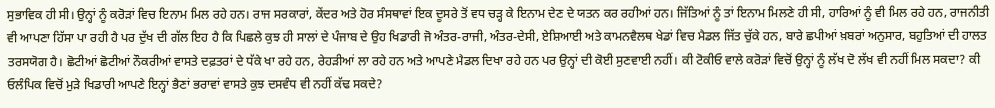ਸੁਭਾਵਿਕ ਹੀ ਸੀ। ਉਨ੍ਹਾਂ ਨੂੰ ਕਰੋੜਾਂ ਵਿਚ ਇਨਾਮ ਮਿਲ ਰਹੇ ਹਨ। ਰਾਜ ਸਰਕਾਰਾਂ, ਕੇਂਦਰ ਅਤੇ ਹੋਰ ਸੰਸਥਾਵਾਂ ਇਕ ਦੂਸਰੇ ਤੋਂ ਵਧ ਚੜ੍ਹ ਕੇ ਇਨਾਮ ਦੇਣ ਦੇ ਯਤਨ ਕਰ ਰਹੀਆਂ ਹਨ। ਜਿੱਤਿਆਂ ਨੂੰ ਤਾਂ ਇਨਾਮ ਮਿਲਣੇ ਹੀ ਸੀ, ਹਾਰਿਆਂ ਨੂੰ ਵੀ ਮਿਲ ਰਹੇ ਹਨ, ਰਾਜਨੀਤੀ ਵੀ ਆਪਣਾ ਹਿੱਸਾ ਪਾ ਰਹੀ ਹੈ ਪਰ ਦੁੱਖ ਦੀ ਗੱਲ ਇਹ ਹੈ ਕਿ ਪਿਛਲੇ ਕੁਝ ਹੀ ਸਾਲਾਂ ਦੇ ਪੰਜਾਬ ਦੇ ਉਹ ਖਿਡਾਰੀ ਜੋ ਅੰਤਰ-ਰਾਜੀ, ਅੰਤਰ-ਦੇਸੀ, ਏਸ਼ਿਆਈ ਅਤੇ ਕਾਮਨਵੈਲਥ ਖੇਡਾਂ ਵਿਚ ਮੈਡਲ ਜਿੱਤ ਚੁੱਕੇ ਹਨ, ਬਾਰੇ ਛਪੀਆਂ ਖ਼ਬਰਾਂ ਅਨੁਸਾਰ, ਬਹੁਤਿਆਂ ਦੀ ਹਾਲਤ ਤਰਸਯੋਗ ਹੈ। ਛੋਟੀਆਂ ਛੋਟੀਆਂ ਨੌਕਰੀਆਂ ਵਾਸਤੇ ਦਫ਼ਤਰਾਂ ਦੇ ਧੱਕੇ ਖਾ ਰਹੇ ਹਨ, ਰੇਹੜੀਆਂ ਲਾ ਰਹੇ ਹਨ ਅਤੇ ਆਪਣੇ ਮੈਡਲ ਦਿਖਾ ਰਹੇ ਹਨ ਪਰ ਉਨ੍ਹਾਂ ਦੀ ਕੋਈ ਸੁਣਵਾਈ ਨਹੀਂ। ਕੀ ਟੋਕੀਓ ਵਾਲੇ ਕਰੋੜਾਂ ਵਿਚੋਂ ਉਨ੍ਹਾਂ ਨੂੰ ਲੱਖ ਦੋ ਲੱਖ ਵੀ ਨਹੀਂ ਮਿਲ ਸਕਦਾ? ਕੀ ਓਲੰਪਿਕ ਵਿਚੋਂ ਮੁੜੇ ਖਿਡਾਰੀ ਆਪਣੇ ਇਨ੍ਹਾਂ ਭੈਣਾਂ ਭਰਾਵਾਂ ਵਾਸਤੇ ਕੁਝ ਦਸਵੰਧ ਵੀ ਨਹੀਂ ਕੱਢ ਸਕਦੇ?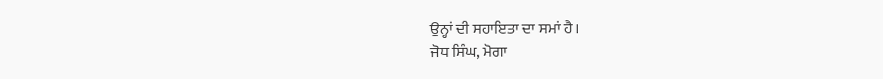ਉਨ੍ਹਾਂ ਦੀ ਸਹਾਇਤਾ ਦਾ ਸਮਾਂ ਹੈ।
ਜੋਧ ਸਿੰਘ, ਮੋਗਾ